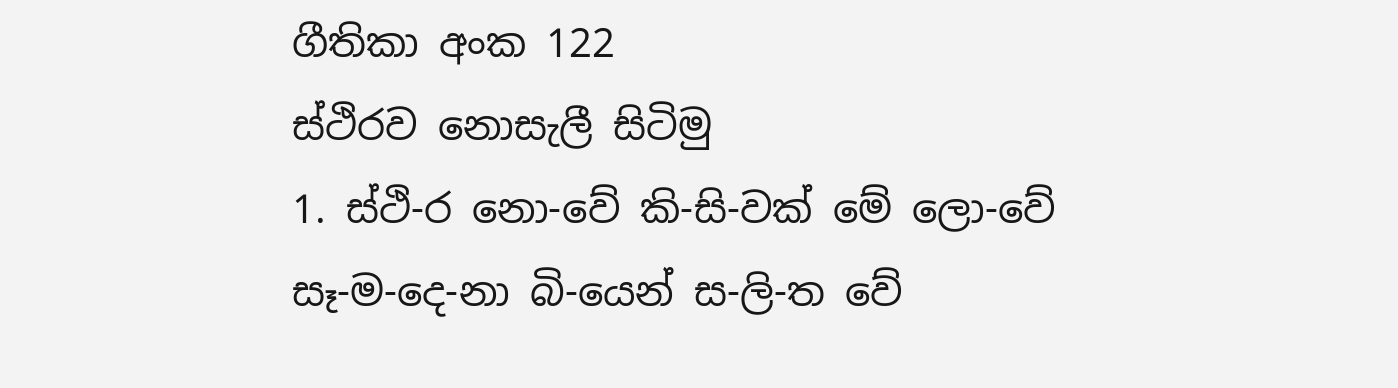ගීතිකා අංක 122
ස්ථිරව නොසැලී සිටිමු
1. ස්ථි-ර නො-වේ කි-සි-වක් මේ ලො-වේ
සෑ-ම-දෙ-නා බි-යෙන් ස-ලි-ත වේ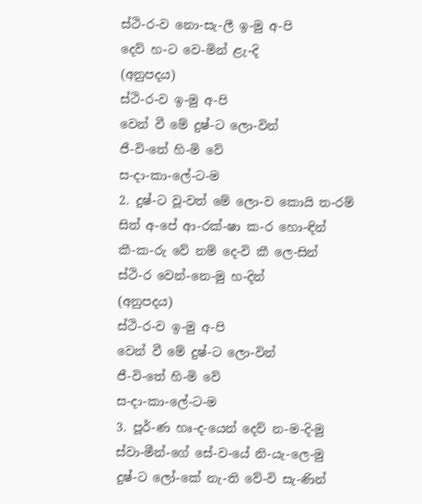ස්ථි-ර-ව නො-සැ-ලී ඉ-මු අ-පි
දෙව් හ-ට වෙ-මින් ළැ-දි
(අනුපදය)
ස්ථි-ර-ව ඉ-මු අ-පි
වෙන් වී මේ දුෂ්-ට ලො-වින්
ජී-වි-තේ හි-මි වේ
ස-දා-කා-ලේ-ට-ම
2. දුෂ්-ට වූ-වත් මේ ලො-ව කොයි ත-රම්
සිත් අ-පේ ආ-රක්-ෂා ක-ර හො-ඳින්
කී-ක-රු වේ නම් දෙ-වි කී ලෙ-සින්
ස්ථි-ර වෙන්-නෙ-මු හ-දින්
(අනුපදය)
ස්ථි-ර-ව ඉ-මු අ-පි
වෙන් වී මේ දුෂ්-ට ලො-වින්
ජී-වි-තේ හි-මි වේ
ස-දා-කා-ලේ-ට-ම
3. පූර්-ණ හෘ-ද-යෙන් දෙව් න-ම-දි-මු
ස්වා-මීන්-ගේ සේ-ව-යේ නි-යැ-ලෙ-මු
දුෂ්-ට ලෝ-කේ නැ-ති වේ-වි සැ-ණින්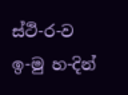ස්ථි-ර-ව ඉ-මු හ-දින්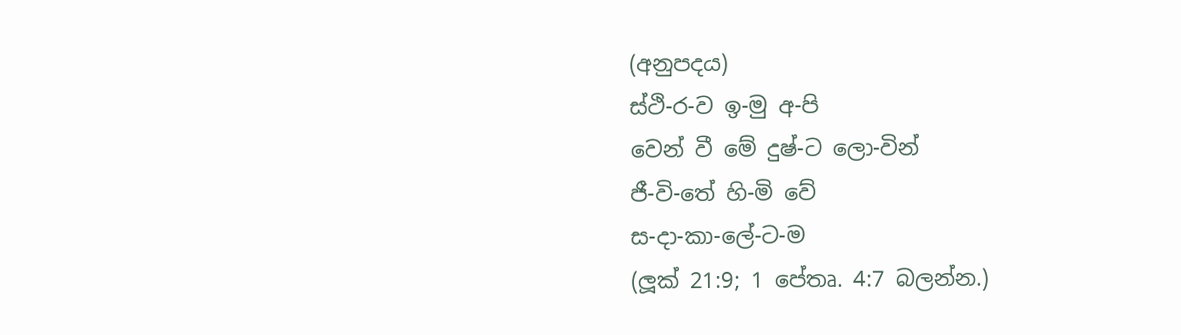(අනුපදය)
ස්ථි-ර-ව ඉ-මු අ-පි
වෙන් වී මේ දුෂ්-ට ලො-වින්
ජී-වි-තේ හි-මි වේ
ස-දා-කා-ලේ-ට-ම
(ලූක් 21:9; 1 පේතෘ. 4:7 බලන්න.)